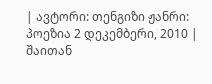| ავტორი: თენგიზი ჟანრი: პოეზია 2 დეკემბერი, 2010 |
შაითან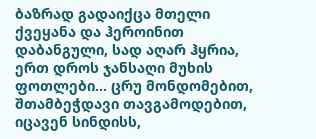ბაზრად გადაიქცა მთელი ქვეყანა და ჰეროინით დაბანგული, სად აღარ ჰყრია, ერთ დროს ჯანსაღი მუხის ფოთლები... ცრუ მონდომებით, შთამბეჭდავი თავგამოდებით, იცავენ სინდისს,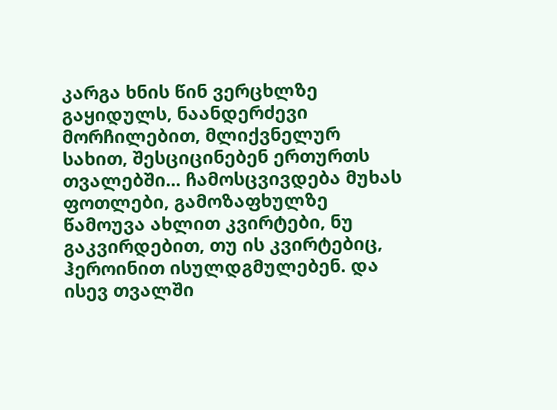კარგა ხნის წინ ვერცხლზე გაყიდულს, ნაანდერძევი მორჩილებით, მლიქვნელურ სახით, შესციცინებენ ერთურთს თვალებში... ჩამოსცვივდება მუხას ფოთლები, გამოზაფხულზე წამოუვა ახლით კვირტები, ნუ გაკვირდებით, თუ ის კვირტებიც, ჰეროინით ისულდგმულებენ. და ისევ თვალში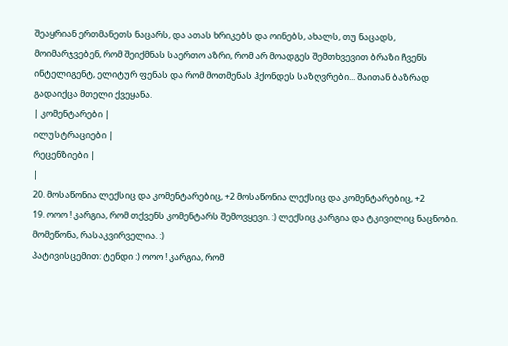შეაყრიან ერთმანეთს ნაცარს, და ათას ხრიკებს და ოინებს, ახალს, თუ ნაცადს, მოიმარჯვებენ, რომ შეიქმნას საერთო აზრი, რომ არ მოადგეს შემთხვევით ბრაზი ჩვენს ინტელიგენტ, ელიტურ ფენას და რომ მოთმენას ჰქონდეს საზღვრები... შაითან ბაზრად გადაიქცა მთელი ქვეყანა.
| კომენტარები |
ილუსტრაციები |
რეცენზიები |
|
20. მოსაწონია ლექსიც და კომენტარებიც, +2 მოსაწონია ლექსიც და კომენტარებიც, +2
19. ოოო ! კარგია, რომ თქვენს კომენტარს შემოვყევი. :) ლექსიც კარგია და ტკივილიც ნაცნობი. მომეწონა, რასაკვირველია. :)
პატივისცემით: ტენდი :) ოოო ! კარგია, რომ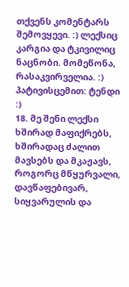თქვენს კომენტარს შემოვყევი. :) ლექსიც კარგია და ტკივილიც ნაცნობი. მომეწონა, რასაკვირველია. :)
პატივისცემით: ტენდი :)
18. მე შენი ლექსი ხშირად მაფიქრებს, ხშირადაც ძალით მავსებს და მკაჟავს, როგორც მწყურვალი, დავწაფებივარ, სიყვარულის და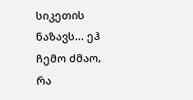სიკეთის ნაზავს... ეჰ ჩემო ძმაო, რა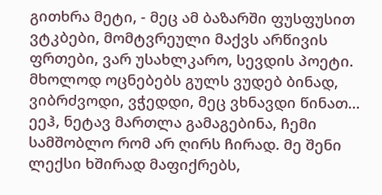გითხრა მეტი, - მეც ამ ბაზარში ფუსფუსით ვტკბები, მომტვრეული მაქვს არწივის ფრთები, ვარ უსახლკარო, სევდის პოეტი. მხოლოდ ოცნებებს გულს ვუდებ ბინად, ვიბრძვოდი, ვჭედდი, მეც ვხნავდი წინათ... ეეჰ, ნეტავ მართლა გამაგებინა, ჩემი სამშობლო რომ არ ღირს ჩირად. მე შენი ლექსი ხშირად მაფიქრებს,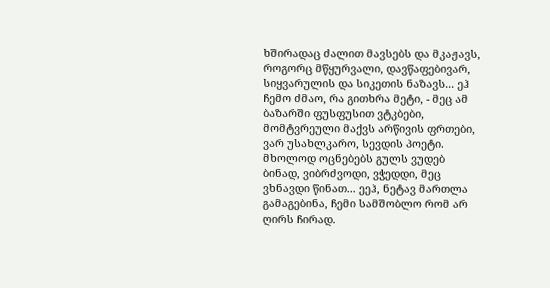ხშირადაც ძალით მავსებს და მკაჟავს, როგორც მწყურვალი, დავწაფებივარ, სიყვარულის და სიკეთის ნაზავს... ეჰ ჩემო ძმაო, რა გითხრა მეტი, - მეც ამ ბაზარში ფუსფუსით ვტკბები, მომტვრეული მაქვს არწივის ფრთები, ვარ უსახლკარო, სევდის პოეტი. მხოლოდ ოცნებებს გულს ვუდებ ბინად, ვიბრძვოდი, ვჭედდი, მეც ვხნავდი წინათ... ეეჰ, ნეტავ მართლა გამაგებინა, ჩემი სამშობლო რომ არ ღირს ჩირად.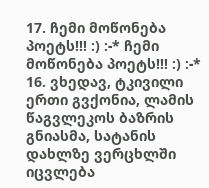17. ჩემი მოწონება პოეტს!!! :) :-* ჩემი მოწონება პოეტს!!! :) :-*
16. ვხედავ, ტკივილი ერთი გვქონია, ლამის წაგვლეკოს ბაზრის გნიასმა, სატანის დახლზე ვერცხლში იცვლება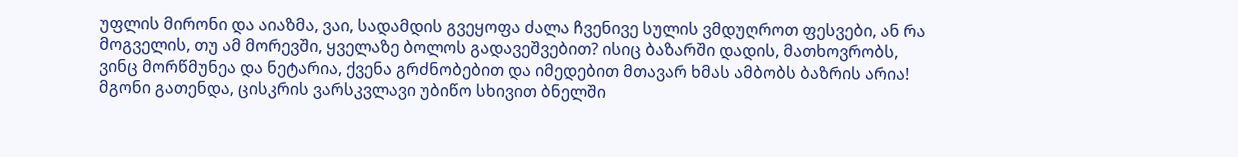უფლის მირონი და აიაზმა, ვაი, სადამდის გვეყოფა ძალა ჩვენივე სულის ვმდუღროთ ფესვები, ან რა მოგველის, თუ ამ მორევში, ყველაზე ბოლოს გადავეშვებით? ისიც ბაზარში დადის, მათხოვრობს, ვინც მორწმუნეა და ნეტარია, ქვენა გრძნობებით და იმედებით მთავარ ხმას ამბობს ბაზრის არია! მგონი გათენდა, ცისკრის ვარსკვლავი უბიწო სხივით ბნელში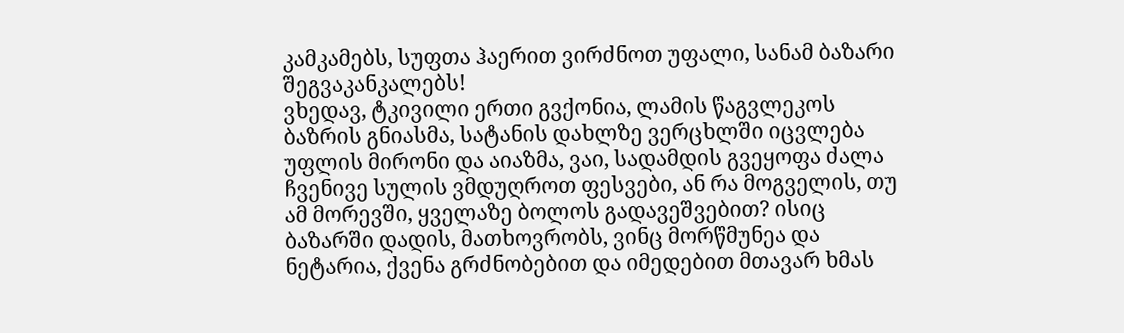კამკამებს, სუფთა ჰაერით ვირძნოთ უფალი, სანამ ბაზარი შეგვაკანკალებს!
ვხედავ, ტკივილი ერთი გვქონია, ლამის წაგვლეკოს ბაზრის გნიასმა, სატანის დახლზე ვერცხლში იცვლება უფლის მირონი და აიაზმა, ვაი, სადამდის გვეყოფა ძალა ჩვენივე სულის ვმდუღროთ ფესვები, ან რა მოგველის, თუ ამ მორევში, ყველაზე ბოლოს გადავეშვებით? ისიც ბაზარში დადის, მათხოვრობს, ვინც მორწმუნეა და ნეტარია, ქვენა გრძნობებით და იმედებით მთავარ ხმას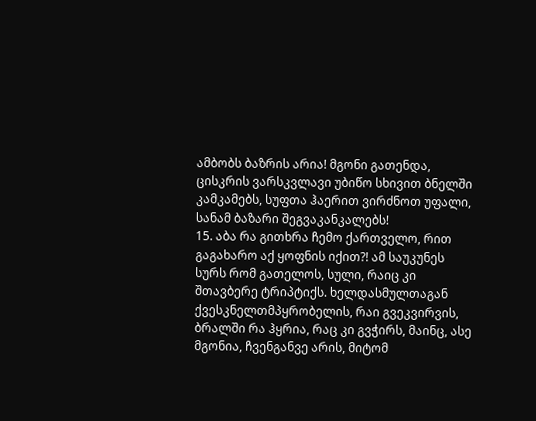ამბობს ბაზრის არია! მგონი გათენდა, ცისკრის ვარსკვლავი უბიწო სხივით ბნელში კამკამებს, სუფთა ჰაერით ვირძნოთ უფალი, სანამ ბაზარი შეგვაკანკალებს!
15. აბა რა გითხრა ჩემო ქართველო, რით გაგახარო აქ ყოფნის იქით?! ამ საუკუნეს სურს რომ გათელოს, სული, რაიც კი შთავბერე ტრიპტიქს. ხელდასმულთაგან ქვესკნელთმპყრობელის, რაი გვეკვირვის, ბრალში რა ჰყრია, რაც კი გვჭირს, მაინც, ასე მგონია, ჩვენგანვე არის, მიტომ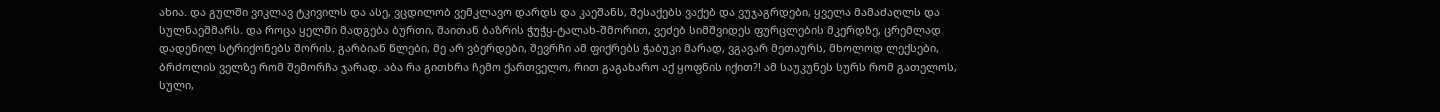ახია. და გულში ვიკლავ ტკივილს და ასე, ვცდილობ ვემკლავო დარდს და კაეშანს, შესაქებს ვაქებ და ვუჯაგრდები, ყველა მამაძაღლს და სულნაეშმარს. და როცა ყელში მადგება ბურთი, შაითან ბაზრის ჭუჭყ-ტალახ-შმორით, ვეძებ სიმშვიდეს ფურცლების მკერდზე, ცრემლად დადენილ სტრიქონებს შორის. გარბიან წლები, მე არ ვბერდები, შევრჩი ამ ფიქრებს ჭაბუკი მარად, ვგავარ მეთაურს, მხოლოდ ლექსები, ბრძოლის ველზე რომ შემორჩა ჯარად. აბა რა გითხრა ჩემო ქართველო, რით გაგახარო აქ ყოფნის იქით?! ამ საუკუნეს სურს რომ გათელოს, სული,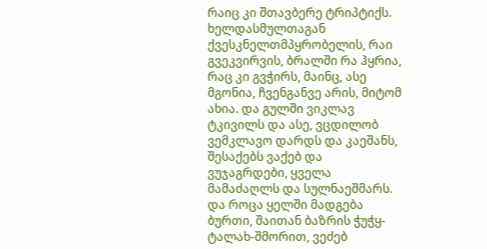რაიც კი შთავბერე ტრიპტიქს. ხელდასმულთაგან ქვესკნელთმპყრობელის, რაი გვეკვირვის, ბრალში რა ჰყრია, რაც კი გვჭირს, მაინც, ასე მგონია, ჩვენგანვე არის, მიტომ ახია. და გულში ვიკლავ ტკივილს და ასე, ვცდილობ ვემკლავო დარდს და კაეშანს, შესაქებს ვაქებ და ვუჯაგრდები, ყველა მამაძაღლს და სულნაეშმარს. და როცა ყელში მადგება ბურთი, შაითან ბაზრის ჭუჭყ-ტალახ-შმორით, ვეძებ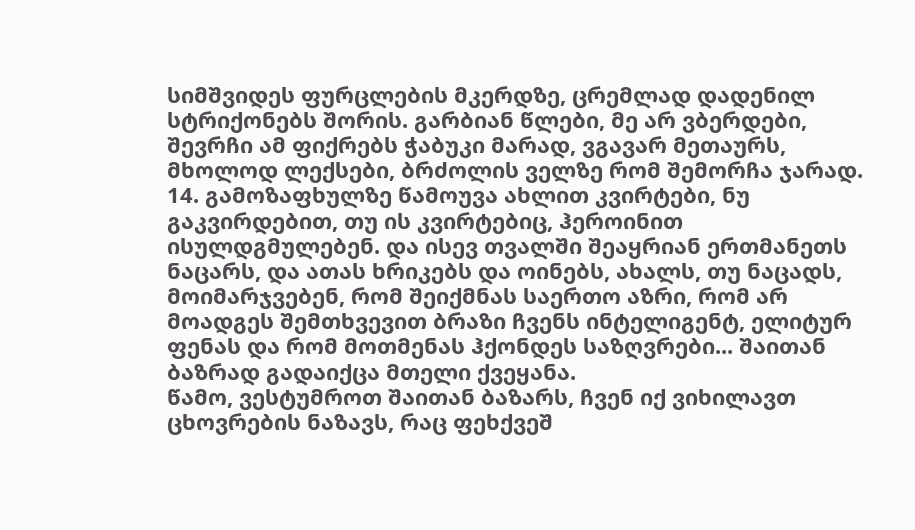სიმშვიდეს ფურცლების მკერდზე, ცრემლად დადენილ სტრიქონებს შორის. გარბიან წლები, მე არ ვბერდები, შევრჩი ამ ფიქრებს ჭაბუკი მარად, ვგავარ მეთაურს, მხოლოდ ლექსები, ბრძოლის ველზე რომ შემორჩა ჯარად.
14. გამოზაფხულზე წამოუვა ახლით კვირტები, ნუ გაკვირდებით, თუ ის კვირტებიც, ჰეროინით ისულდგმულებენ. და ისევ თვალში შეაყრიან ერთმანეთს ნაცარს, და ათას ხრიკებს და ოინებს, ახალს, თუ ნაცადს, მოიმარჯვებენ, რომ შეიქმნას საერთო აზრი, რომ არ მოადგეს შემთხვევით ბრაზი ჩვენს ინტელიგენტ, ელიტურ ფენას და რომ მოთმენას ჰქონდეს საზღვრები... შაითან ბაზრად გადაიქცა მთელი ქვეყანა.
წამო, ვესტუმროთ შაითან ბაზარს, ჩვენ იქ ვიხილავთ ცხოვრების ნაზავს, რაც ფეხქვეშ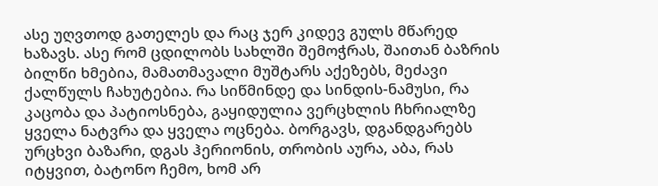ასე უღვთოდ გათელეს და რაც ჯერ კიდევ გულს მწარედ ხაზავს. ასე რომ ცდილობს სახლში შემოჭრას, შაითან ბაზრის ბილწი ხმებია, მამათმავალი მუშტარს აქეზებს, მეძავი ქალწულს ჩახუტებია. რა სიწმინდე და სინდის-ნამუსი, რა კაცობა და პატიოსნება, გაყიდულია ვერცხლის ჩხრიალზე ყველა ნატვრა და ყველა ოცნება. ბორგავს, დგანდგარებს ურცხვი ბაზარი, დგას ჰერიონის, თრობის აურა, აბა, რას იტყვით, ბატონო ჩემო, ხომ არ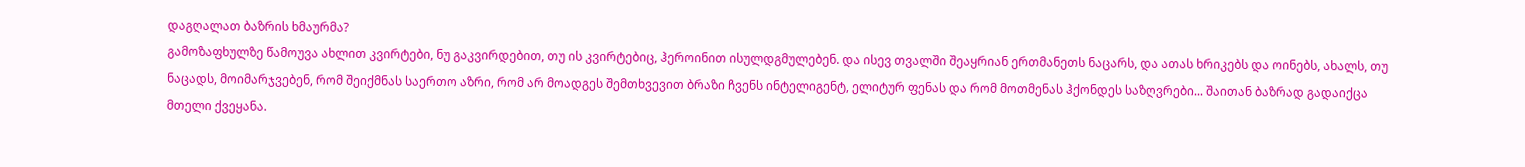დაგღალათ ბაზრის ხმაურმა?
გამოზაფხულზე წამოუვა ახლით კვირტები, ნუ გაკვირდებით, თუ ის კვირტებიც, ჰეროინით ისულდგმულებენ. და ისევ თვალში შეაყრიან ერთმანეთს ნაცარს, და ათას ხრიკებს და ოინებს, ახალს, თუ ნაცადს, მოიმარჯვებენ, რომ შეიქმნას საერთო აზრი, რომ არ მოადგეს შემთხვევით ბრაზი ჩვენს ინტელიგენტ, ელიტურ ფენას და რომ მოთმენას ჰქონდეს საზღვრები... შაითან ბაზრად გადაიქცა მთელი ქვეყანა.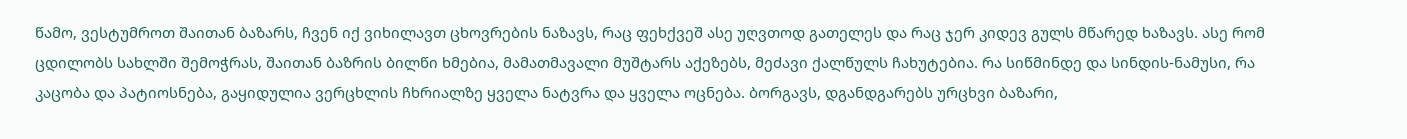წამო, ვესტუმროთ შაითან ბაზარს, ჩვენ იქ ვიხილავთ ცხოვრების ნაზავს, რაც ფეხქვეშ ასე უღვთოდ გათელეს და რაც ჯერ კიდევ გულს მწარედ ხაზავს. ასე რომ ცდილობს სახლში შემოჭრას, შაითან ბაზრის ბილწი ხმებია, მამათმავალი მუშტარს აქეზებს, მეძავი ქალწულს ჩახუტებია. რა სიწმინდე და სინდის-ნამუსი, რა კაცობა და პატიოსნება, გაყიდულია ვერცხლის ჩხრიალზე ყველა ნატვრა და ყველა ოცნება. ბორგავს, დგანდგარებს ურცხვი ბაზარი,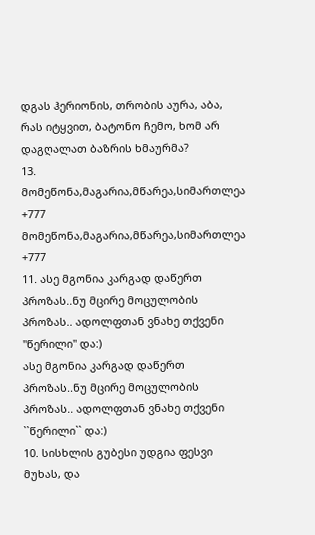დგას ჰერიონის, თრობის აურა, აბა, რას იტყვით, ბატონო ჩემო, ხომ არ დაგღალათ ბაზრის ხმაურმა?
13. მომეწონა,მაგარია,მწარეა,სიმართლეა +777 მომეწონა,მაგარია,მწარეა,სიმართლეა +777
11. ასე მგონია კარგად დაწერთ პროზას..ნუ მცირე მოცულობის პროზას.. ადოლფთან ვნახე თქვენი ''წერილი'' და:)
ასე მგონია კარგად დაწერთ პროზას..ნუ მცირე მოცულობის პროზას.. ადოლფთან ვნახე თქვენი ``წერილი`` და:)
10. სისხლის გუბესი უდგია ფესვი მუხას, და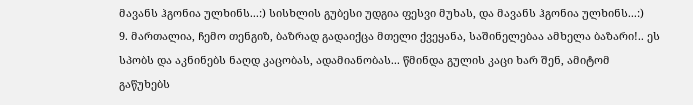მავანს ჰგონია ულხინს...:) სისხლის გუბესი უდგია ფესვი მუხას, და მავანს ჰგონია ულხინს...:)
9. მართალია, ჩემო თენგიზ, ბაზრად გადაიქცა მთელი ქვეყანა, საშინელებაა ამხელა ბაზარი!.. ეს სპობს და აკნინებს ნაღდ კაცობას, ადამიანობას... წმინდა გულის კაცი ხარ შენ, ამიტომ გაწუხებს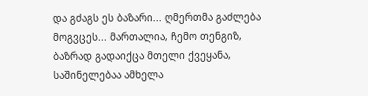და გძაგს ეს ბაზარი... ღმერთმა გაძლება მოგვცეს... მართალია, ჩემო თენგიზ, ბაზრად გადაიქცა მთელი ქვეყანა, საშინელებაა ამხელა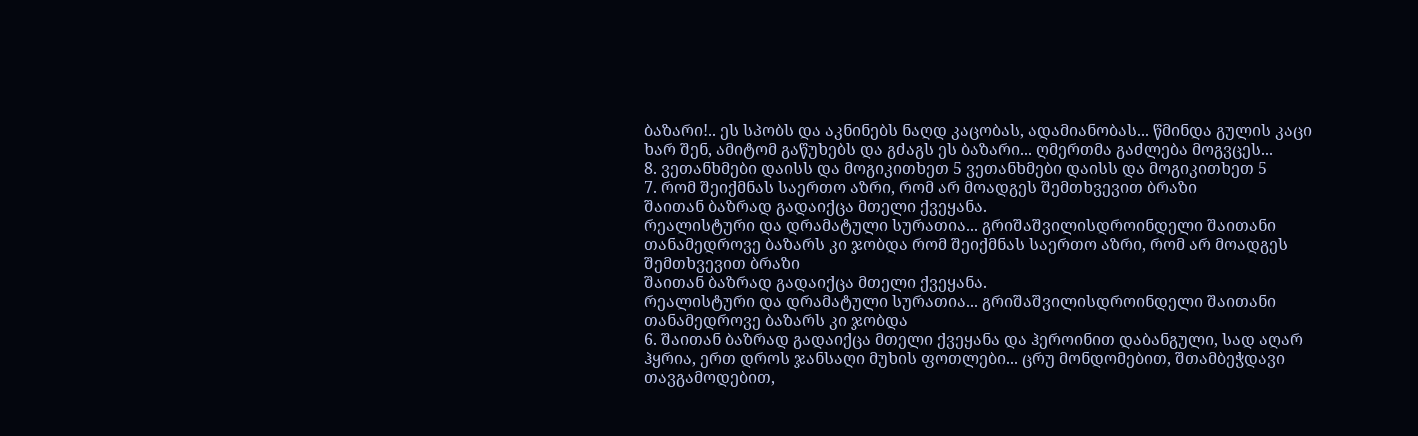ბაზარი!.. ეს სპობს და აკნინებს ნაღდ კაცობას, ადამიანობას... წმინდა გულის კაცი ხარ შენ, ამიტომ გაწუხებს და გძაგს ეს ბაზარი... ღმერთმა გაძლება მოგვცეს...
8. ვეთანხმები დაისს და მოგიკითხეთ 5 ვეთანხმები დაისს და მოგიკითხეთ 5
7. რომ შეიქმნას საერთო აზრი, რომ არ მოადგეს შემთხვევით ბრაზი
შაითან ბაზრად გადაიქცა მთელი ქვეყანა.
რეალისტური და დრამატული სურათია... გრიშაშვილისდროინდელი შაითანი თანამედროვე ბაზარს კი ჯობდა რომ შეიქმნას საერთო აზრი, რომ არ მოადგეს შემთხვევით ბრაზი
შაითან ბაზრად გადაიქცა მთელი ქვეყანა.
რეალისტური და დრამატული სურათია... გრიშაშვილისდროინდელი შაითანი თანამედროვე ბაზარს კი ჯობდა
6. შაითან ბაზრად გადაიქცა მთელი ქვეყანა და ჰეროინით დაბანგული, სად აღარ ჰყრია, ერთ დროს ჯანსაღი მუხის ფოთლები... ცრუ მონდომებით, შთამბეჭდავი თავგამოდებით,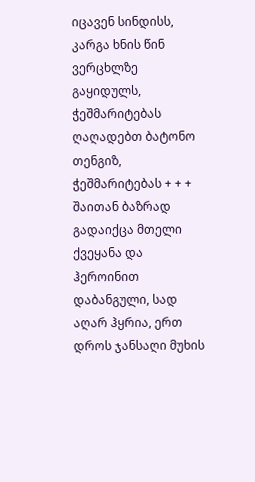იცავენ სინდისს, კარგა ხნის წინ ვერცხლზე გაყიდულს,
ჭეშმარიტებას ღაღადებთ ბატონო თენგიზ, ჭეშმარიტებას + + + შაითან ბაზრად გადაიქცა მთელი ქვეყანა და ჰეროინით დაბანგული, სად აღარ ჰყრია, ერთ დროს ჯანსაღი მუხის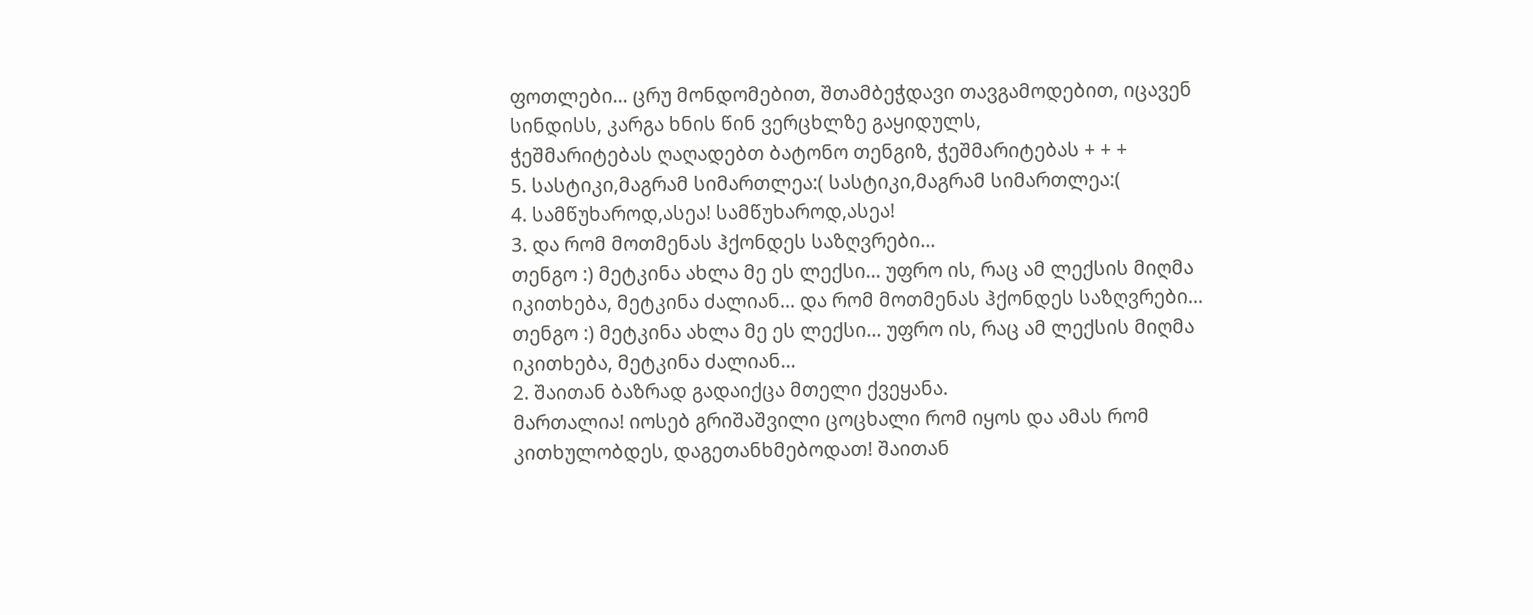ფოთლები... ცრუ მონდომებით, შთამბეჭდავი თავგამოდებით, იცავენ სინდისს, კარგა ხნის წინ ვერცხლზე გაყიდულს,
ჭეშმარიტებას ღაღადებთ ბატონო თენგიზ, ჭეშმარიტებას + + +
5. სასტიკი,მაგრამ სიმართლეა:( სასტიკი,მაგრამ სიმართლეა:(
4. სამწუხაროდ,ასეა! სამწუხაროდ,ასეა!
3. და რომ მოთმენას ჰქონდეს საზღვრები...
თენგო :) მეტკინა ახლა მე ეს ლექსი... უფრო ის, რაც ამ ლექსის მიღმა იკითხება, მეტკინა ძალიან... და რომ მოთმენას ჰქონდეს საზღვრები...
თენგო :) მეტკინა ახლა მე ეს ლექსი... უფრო ის, რაც ამ ლექსის მიღმა იკითხება, მეტკინა ძალიან...
2. შაითან ბაზრად გადაიქცა მთელი ქვეყანა.
მართალია! იოსებ გრიშაშვილი ცოცხალი რომ იყოს და ამას რომ კითხულობდეს, დაგეთანხმებოდათ! შაითან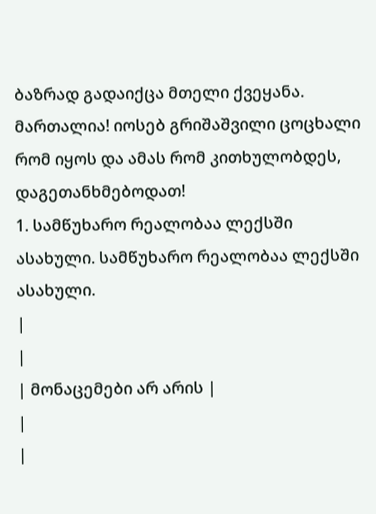ბაზრად გადაიქცა მთელი ქვეყანა.
მართალია! იოსებ გრიშაშვილი ცოცხალი რომ იყოს და ამას რომ კითხულობდეს, დაგეთანხმებოდათ!
1. სამწუხარო რეალობაა ლექსში ასახული. სამწუხარო რეალობაა ლექსში ასახული.
|
|
| მონაცემები არ არის |
|
|